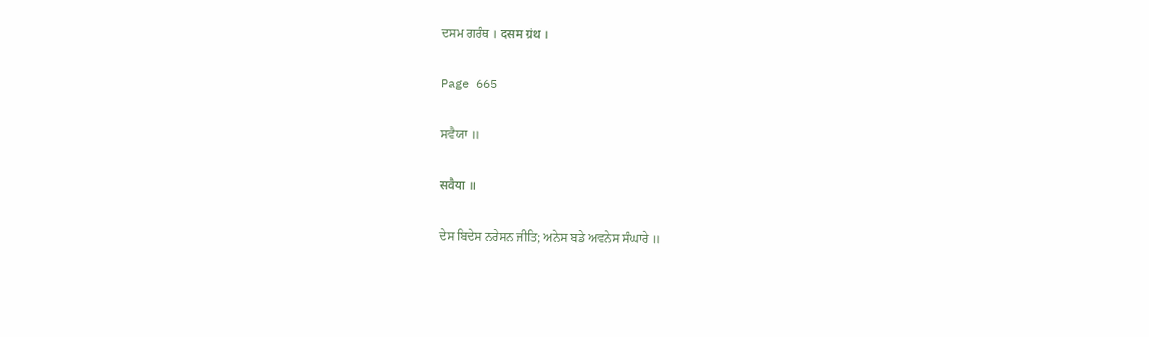ਦਸਮ ਗਰੰਥ । दसम ग्रंथ ।

Page 665

ਸਵੈਯਾ ॥

सवैया ॥

ਦੇਸ ਬਿਦੇਸ ਨਰੇਸਨ ਜੀਤਿ; ਅਨੇਸ ਬਡੇ ਅਵਨੇਸ ਸੰਘਾਰੇ ॥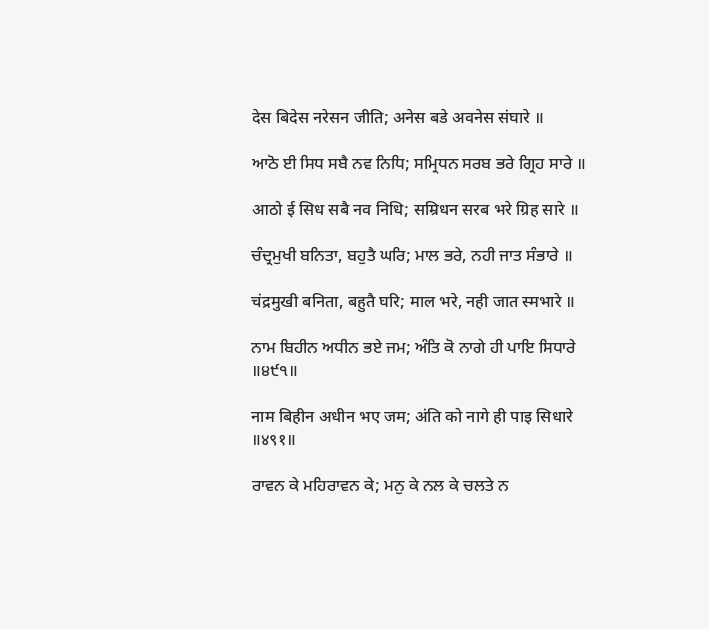देस बिदेस नरेसन जीति; अनेस बडे अवनेस संघारे ॥

ਆਠੋ ਈ ਸਿਧ ਸਬੈ ਨਵ ਨਿਧਿ; ਸਮ੍ਰਿਧਨ ਸਰਬ ਭਰੇ ਗ੍ਰਿਹ ਸਾਰੇ ॥

आठो ई सिध सबै नव निधि; सम्रिधन सरब भरे ग्रिह सारे ॥

ਚੰਦ੍ਰਮੁਖੀ ਬਨਿਤਾ, ਬਹੁਤੈ ਘਰਿ; ਮਾਲ ਭਰੇ, ਨਹੀ ਜਾਤ ਸੰਭਾਰੇ ॥

चंद्रमुखी बनिता, बहुतै घरि; माल भरे, नही जात स्मभारे ॥

ਨਾਮ ਬਿਹੀਨ ਅਧੀਨ ਭਏ ਜਮ; ਅੰਤਿ ਕੋ ਨਾਗੇ ਹੀ ਪਾਇ ਸਿਧਾਰੇ ॥੪੯੧॥

नाम बिहीन अधीन भए जम; अंति को नागे ही पाइ सिधारे ॥४९१॥

ਰਾਵਨ ਕੇ ਮਹਿਰਾਵਨ ਕੇ; ਮਨੁ ਕੇ ਨਲ ਕੇ ਚਲਤੇ ਨ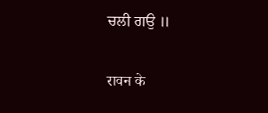ਚਲੀ ਗਉ ॥

रावन के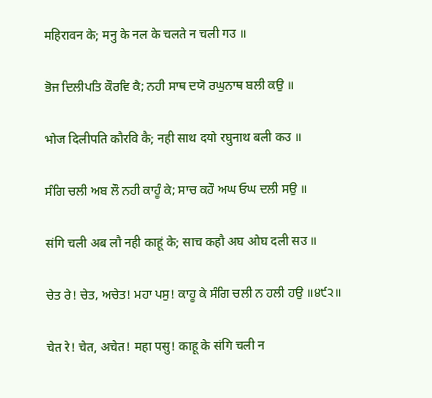महिरावन के; मनु के नल के चलते न चली गउ ॥

ਭੋਜ ਦਿਲੀਪਤਿ ਕੌਰਵਿ ਕੈ; ਨਹੀ ਸਾਥ ਦਯੋ ਰਘੁਨਾਥ ਬਲੀ ਕਉ ॥

भोज दिलीपति कौरवि कै; नही साथ दयो रघुनाथ बली कउ ॥

ਸੰਗਿ ਚਲੀ ਅਬ ਲੌ ਨਹੀ ਕਾਹੂੰ ਕੇ; ਸਾਚ ਕਹੌ ਅਘ ਓਘ ਦਲੀ ਸਉ ॥

संगि चली अब लौ नही काहूं के; साच कहौ अघ ओघ दली सउ ॥

ਚੇਤ ਰੇ! ਚੇਤ, ਅਚੇਤ! ਮਹਾ ਪਸੁ! ਕਾਹੂ ਕੇ ਸੰਗਿ ਚਲੀ ਨ ਹਲੀ ਹਉ ॥੪੯੨॥

चेत रे! चेत, अचेत! महा पसु! काहू के संगि चली न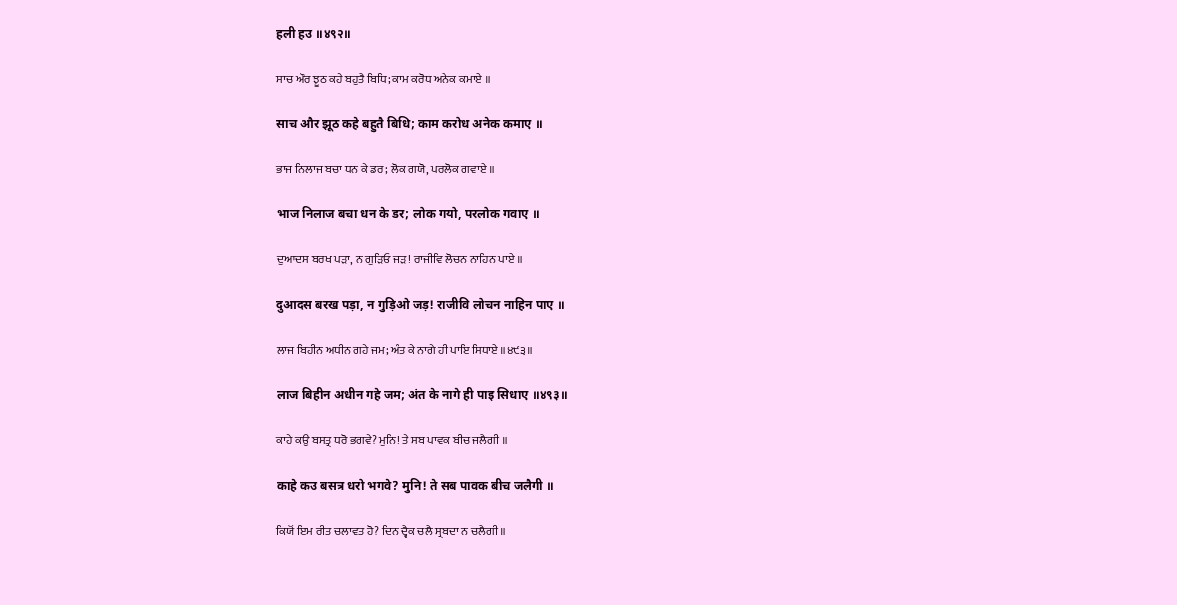हली हउ ॥४९२॥

ਸਾਚ ਔਰ ਝੂਠ ਕਹੇ ਬਹੁਤੈ ਬਿਧਿ; ਕਾਮ ਕਰੋਧ ਅਨੇਕ ਕਮਾਏ ॥

साच और झूठ कहे बहुतै बिधि; काम करोध अनेक कमाए ॥

ਭਾਜ ਨਿਲਾਜ ਬਚਾ ਧਨ ਕੇ ਡਰ; ਲੋਕ ਗਯੋ, ਪਰਲੋਕ ਗਵਾਏ ॥

भाज निलाज बचा धन के डर; लोक गयो, परलोक गवाए ॥

ਦੁਆਦਸ ਬਰਖ ਪੜਾ, ਨ ਗੁੜਿਓ ਜੜ! ਰਾਜੀਵਿ ਲੋਚਨ ਨਾਹਿਨ ਪਾਏ ॥

दुआदस बरख पड़ा, न गुड़िओ जड़! राजीवि लोचन नाहिन पाए ॥

ਲਾਜ ਬਿਹੀਨ ਅਧੀਨ ਗਹੇ ਜਮ; ਅੰਤ ਕੇ ਨਾਗੇ ਹੀ ਪਾਇ ਸਿਧਾਏ ॥੪੯੩॥

लाज बिहीन अधीन गहे जम; अंत के नागे ही पाइ सिधाए ॥४९३॥

ਕਾਹੇ ਕਉ ਬਸਤ੍ਰ ਧਰੋ ਭਗਵੇ? ਮੁਨਿ! ਤੇ ਸਬ ਪਾਵਕ ਬੀਚ ਜਲੈਗੀ ॥

काहे कउ बसत्र धरो भगवे? मुनि! ते सब पावक बीच जलैगी ॥

ਕਿਯੋਂ ਇਮ ਰੀਤ ਚਲਾਵਤ ਹੋ? ਦਿਨ ਦ੍ਵੈਕ ਚਲੈ ਸ੍ਰਬਦਾ ਨ ਚਲੈਗੀ ॥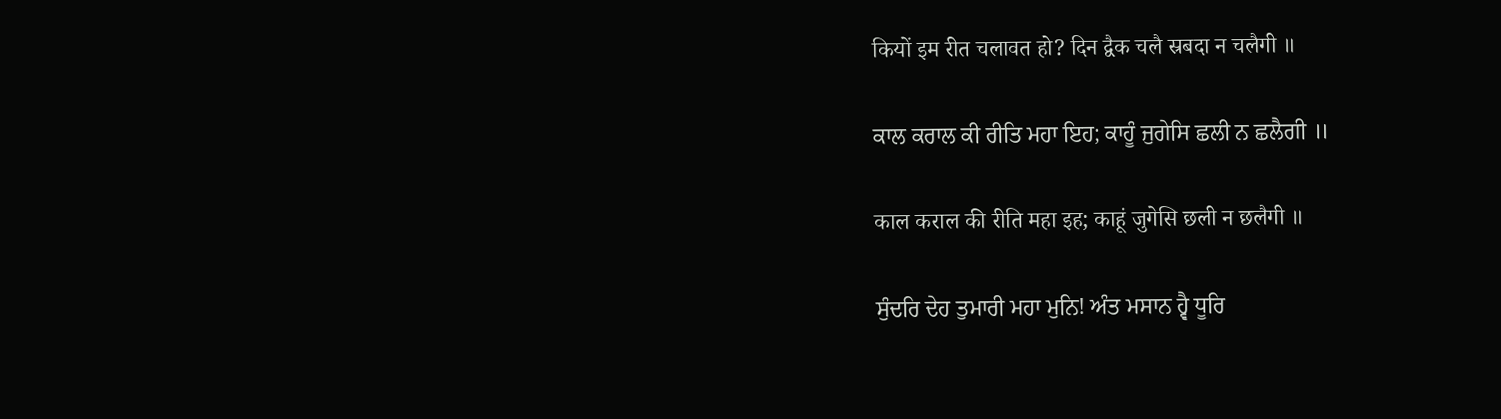कियों इम रीत चलावत हो? दिन द्वैक चलै स्रबदा न चलैगी ॥

ਕਾਲ ਕਰਾਲ ਕੀ ਰੀਤਿ ਮਹਾ ਇਹ; ਕਾਹੂੰ ਜੁਗੇਸਿ ਛਲੀ ਨ ਛਲੈਗੀ ॥

काल कराल की रीति महा इह; काहूं जुगेसि छली न छलैगी ॥

ਸੁੰਦਰਿ ਦੇਹ ਤੁਮਾਰੀ ਮਹਾ ਮੁਨਿ! ਅੰਤ ਮਸਾਨ ਹ੍ਵੈ ਧੂਰਿ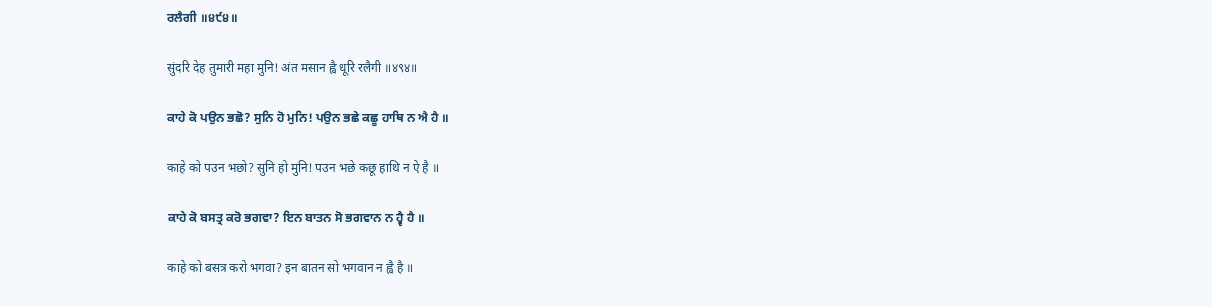ਰਲੈਗੀ ॥੪੯੪॥

सुंदरि देह तुमारी महा मुनि! अंत मसान ह्वै धूरि रलैगी ॥४९४॥

ਕਾਹੇ ਕੋ ਪਉਨ ਭਛੋ? ਸੁਨਿ ਹੋ ਮੁਨਿ! ਪਉਨ ਭਛੇ ਕਛੂ ਹਾਥਿ ਨ ਐ ਹੈ ॥

काहे को पउन भछो? सुनि हो मुनि! पउन भछे कछू हाथि न ऐ है ॥

ਕਾਹੇ ਕੋ ਬਸਤ੍ਰ ਕਰੋ ਭਗਵਾ? ਇਨ ਬਾਤਨ ਸੋ ਭਗਵਾਨ ਨ ਹ੍ਵੈ ਹੈ ॥

काहे को बसत्र करो भगवा? इन बातन सो भगवान न ह्वै है ॥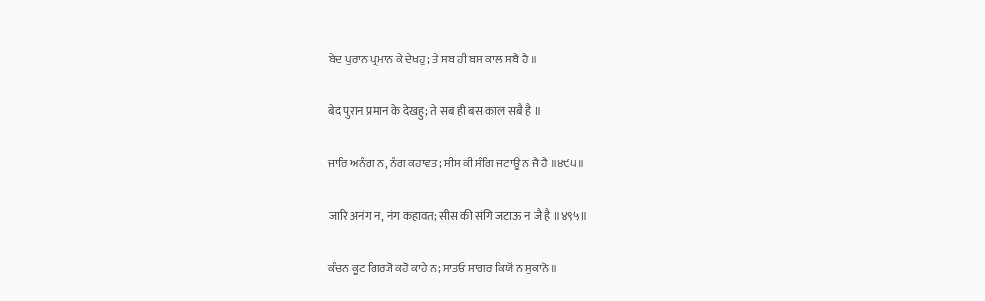ਬੇਦ ਪੁਰਾਨ ਪ੍ਰਮਾਨ ਕੇ ਦੇਖਹੁ; ਤੇ ਸਬ ਹੀ ਬਸ ਕਾਲ ਸਬੈ ਹੈ ॥

बेद पुरान प्रमान के देखहु; ते सब ही बस काल सबै है ॥

ਜਾਰਿ ਅਨੰਗ ਨ, ਨੰਗ ਕਹਾਵਤ; ਸੀਸ ਕੀ ਸੰਗਿ ਜਟਾਊ ਨ ਜੈ ਹੈ ॥੪੯੫॥

जारि अनंग न, नंग कहावत; सीस की संगि जटाऊ न जै है ॥४९५॥

ਕੰਚਨ ਕੂਟ ਗਿਰ੍ਯੋ ਕਹੋ ਕਾਹੇ ਨ; ਸਾਤਓ ਸਾਗਰ ਕਿਯੋਂ ਨ ਸੁਕਾਨੋ ॥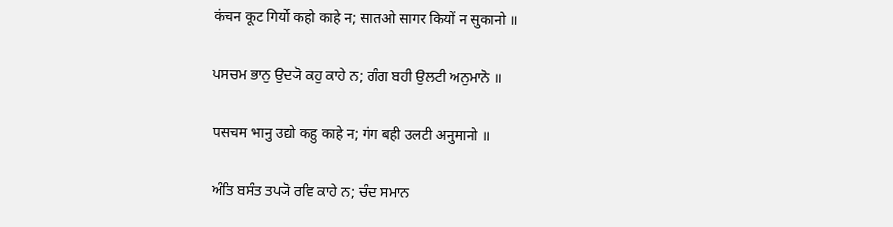कंचन कूट गिर्यो कहो काहे न; सातओ सागर कियों न सुकानो ॥

ਪਸਚਮ ਭਾਨੁ ਉਦ੍ਯੋ ਕਹੁ ਕਾਹੇ ਨ; ਗੰਗ ਬਹੀ ਉਲਟੀ ਅਨੁਮਾਨੋ ॥

पसचम भानु उद्यो कहु काहे न; गंग बही उलटी अनुमानो ॥

ਅੰਤਿ ਬਸੰਤ ਤਪ੍ਯੋ ਰਵਿ ਕਾਹੇ ਨ; ਚੰਦ ਸਮਾਨ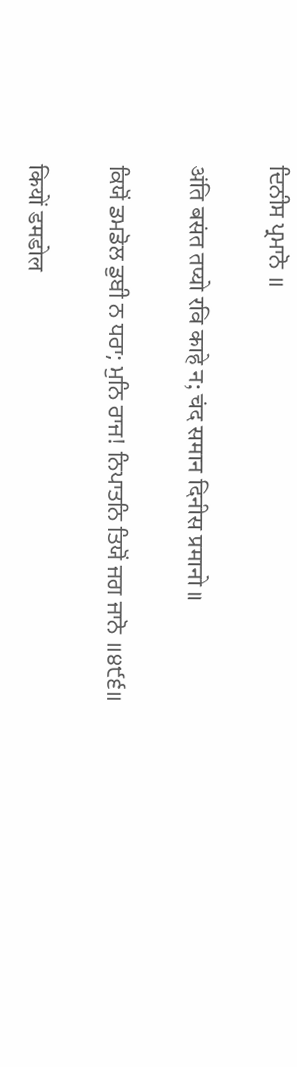ਦਿਨੀਸ ਪ੍ਰਮਾਨੋ ॥

अंति बसंत तप्यो रवि काहे न; चंद समान दिनीस प्रमानो ॥

ਕਿਯੋਂ ਡਮਡੋਲ ਡੁਬੀ ਨ ਧਰਾ; ਮੁਨਿ ਰਾਜ! ਨਿਪਾਤਨਿ ਤਿਯੋਂ ਜਗ ਜਾਨੋ ॥੪੯੬॥

कियों डमडोल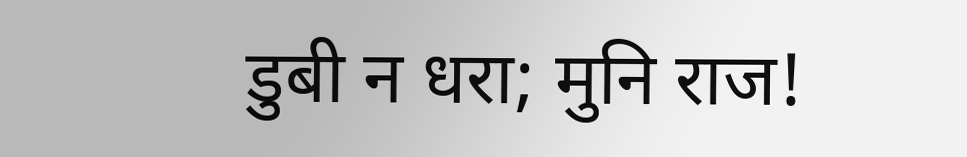डुबी न धरा; मुनि राज!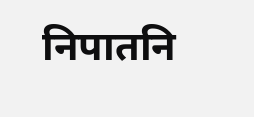निपातनि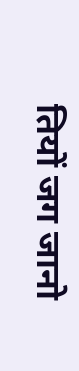तियों जग जानो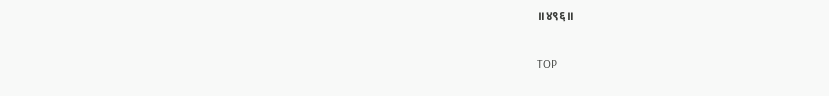॥४९६॥

TOP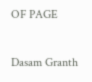OF PAGE

Dasam Granth